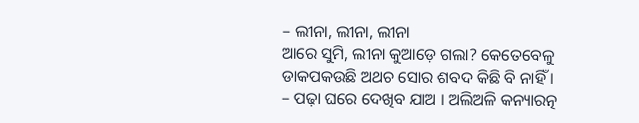– ଲୀନା, ଲୀନା, ଲୀନା
ଆରେ ସୁମି, ଲୀନା କୁଆଡ଼େ ଗଲା? କେତେବେଳୁ ଡାକପକଉଛି ଅଥଚ ସୋର ଶବଦ କିଛି ବି ନାହିଁ ।
– ପଢ଼ା ଘରେ ଦେଖିବ ଯାଅ । ଅଲିଅଳି କନ୍ୟାରତ୍ନ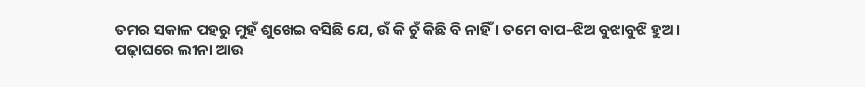ତମର ସକାଳ ପହରୁ ମୁହଁ ଶୁଖେଇ ବସିଛି ଯେ, ଉଁ କି ଚୁଁ କିଛି ବି ନାହିଁ । ତମେ ବାପ–ଝିଅ ବୁଝାବୁଝି ହୁଅ ।
ପଢ଼ାଘରେ ଲୀନା ଆଉ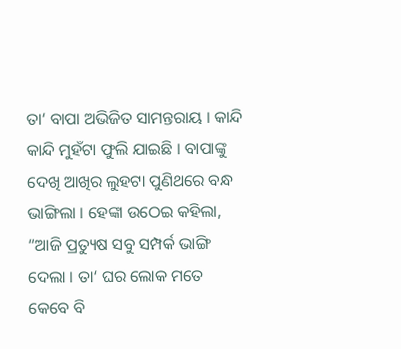ତା‘ ବାପା ଅଭିଜିତ ସାମନ୍ତରାୟ । କାନ୍ଦି କାନ୍ଦି ମୁହଁଟା ଫୁଲି ଯାଇଛି । ବାପାଙ୍କୁ ଦେଖି ଆଖିର ଲୁହଟା ପୁଣିଥରେ ବନ୍ଧ ଭାଙ୍ଗିଲା । ହେଙ୍କା ଉଠେଇ କହିଲା, “ଆଜି ପ୍ରତ୍ୟୁଷ ସବୁ ସମ୍ପର୍କ ଭାଙ୍ଗି ଦେଲା । ତା‘ ଘର ଲୋକ ମତେ କେବେ ବି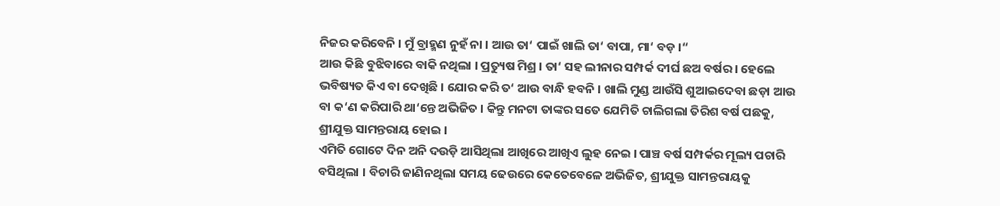ନିଜର କରିବେନି । ମୁଁ ବ୍ରାହ୍ମଣ ନୁହଁ ନା । ଆଉ ତା‘ ପାଇଁ ଖାଲି ତା‘ ବାପା, ମା‘ ବଡ଼ ।“
ଆଉ କିଛି ବୁଝିବାରେ ବାକି ନଥିଲା । ପ୍ରତ୍ୟୁଷ ମିଶ୍ର । ତା‘ ସହ ଲୀନାର ସମ୍ପର୍କ ଦୀର୍ଘ ଛଅ ବର୍ଷର । ହେଲେ ଭବିଷ୍ୟତ କିଏ ବା ଦେଖିଛି । ଯୋର କରି ତ‘ ଆଉ ବାନ୍ଧି ହବନି । ଖାଲି ମୁଣ୍ଡ ଆଉଁସି ଶୁଆଇଦେବା ଛଡ଼ା ଆଉ ବା କ‘ଣ କରିପାରି ଥା‘ନ୍ତେ ଅଭିଜିତ । କିନ୍ତୁ ମନଟା ତାଙ୍କର ସତେ ଯେମିତି ଚାଲିଗଲା ତିରିଶ ବର୍ଷ ପଛକୁ, ଶ୍ରୀଯୁକ୍ତ ସାମନ୍ତରାୟ ହୋଇ ।
ଏମିତି ଗୋଟେ ଦିନ ଅନି ଦଉଡ଼ି ଆସିଥିଲା ଆଖିରେ ଆଖିଏ ଲୁହ ନେଇ । ପାଞ୍ଚ ବର୍ଷ ସମ୍ପର୍କର ମୂଲ୍ୟ ପଚାରି ବସିଥିଲା । ବିଚାରି ଜାଣିନଥିଲା ସମୟ ଢେଉରେ କେତେବେଳେ ଅଭିଜିତ, ଶ୍ରୀଯୁକ୍ତ ସାମନ୍ତରାୟକୁ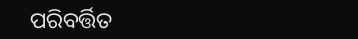ପରିବର୍ତ୍ତିତ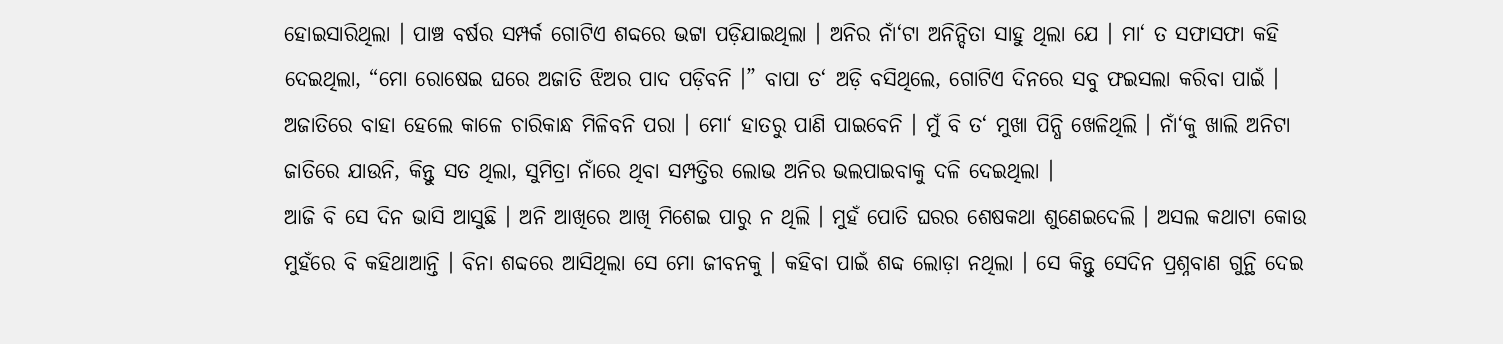ହୋଇସାରିଥିଲା । ପାଞ୍ଚ ବର୍ଷର ସମ୍ପର୍କ ଗୋଟିଏ ଶବ୍ଦରେ ଭଟ୍ଟା ପଡ଼ିଯାଇଥିଲା । ଅନିର ନାଁ‘ଟା ଅନିନ୍ଦିତା ସାହୁ ଥିଲା ଯେ । ମା‘ ତ ସଫାସଫା କହି ଦେଇଥିଲା, “ମୋ ରୋଷେଇ ଘରେ ଅଜାତି ଝିଅର ପାଦ ପଡ଼ିବନି ।” ବାପା ତ‘ ଅଡ଼ି ବସିଥିଲେ, ଗୋଟିଏ ଦିନରେ ସବୁ ଫଇସଲା କରିବା ପାଇଁ । ଅଜାତିରେ ବାହା ହେଲେ କାଳେ ଚାରିକାନ୍ଧ ମିଳିବନି ପରା । ମୋ‘ ହାତରୁ ପାଣି ପାଇବେନି । ମୁଁ ବି ତ‘ ମୁଖା ପିନ୍ଧି ଖେଳିଥିଲି । ନାଁ‘କୁ ଖାଲି ଅନିଟା ଜାତିରେ ଯାଉନି, କିନ୍ତୁ ସତ ଥିଲା, ସୁମିତ୍ରା ନାଁରେ ଥିବା ସମ୍ପତ୍ତିର ଲୋଭ ଅନିର ଭଲପାଇବାକୁ ଦଳି ଦେଇଥିଲା ।
ଆଜି ବି ସେ ଦିନ ଭାସି ଆସୁଛି । ଅନି ଆଖିରେ ଆଖି ମିଶେଇ ପାରୁ ନ ଥିଲି । ମୁହଁ ପୋତି ଘରର ଶେଷକଥା ଶୁଣେଇଦେଲି । ଅସଲ କଥାଟା କୋଉ ମୁହଁରେ ବି କହିଥାଆନ୍ତି । ବିନା ଶବ୍ଦରେ ଆସିଥିଲା ସେ ମୋ ଜୀବନକୁ । କହିବା ପାଇଁ ଶବ୍ଦ ଲୋଡ଼ା ନଥିଲା । ସେ କିନ୍ତୁ ସେଦିନ ପ୍ରଶ୍ନବାଣ ଗୁନ୍ଥି ଦେଇ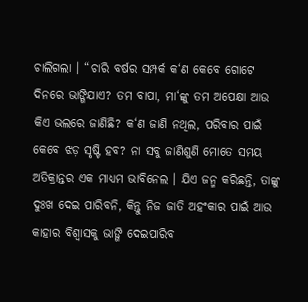ଚାଲିଗଲା । “ଚାରି ବର୍ଷର ସମ୍ପର୍କ କ‘ଣ କେବେ ଗୋଟେ ଦିନରେ ଭାଙ୍ଗିଯାଏ? ତମ ବାପା, ମା‘ଙ୍କୁ ତମ ଅପେକ୍ଷା ଆଉ କିଏ ଭଲରେ ଜାଣିଛି? କ‘ଣ ଜାଣି ନଥିଲ, ପରିବାର ପାଇଁ କେବେ ଝଡ଼ ସୃଷ୍ଟି ହବ? ନା ସବୁ ଜାଣିଶୁଣି ମୋତେ ସମୟ ଅତିକ୍ରାନ୍ତର ଏକ ମାଧ୍ୟମ ଭାବିନେଲ । ଯିଏ ଜନ୍ମ କରିଛନ୍ତି, ତାଙ୍କୁ ଦୁଃଖ ଦେଇ ପାରିବନି, କିନ୍ତୁ ନିଜ ଜାତି ଅହଂକାର ପାଇଁ ଆଉ କାହାର ବିଶ୍ୱାସକୁ ଭାଙ୍ଗି ଦେଇପାରିବ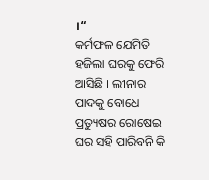।“
କର୍ମଫଳ ଯେମିତି ହଜିଲା ଘରକୁ ଫେରି ଆସିଛି । ଲୀନାର ପାଦକୁ ବୋଧେ ପ୍ରତ୍ୟୁଷର ରୋଷେଇ ଘର ସହି ପାରିବନି କି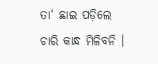ତା‘ ଛାଇ ପଡ଼ିଲେ ଚାରି କାନ୍ଧ ମିଳିବନି ।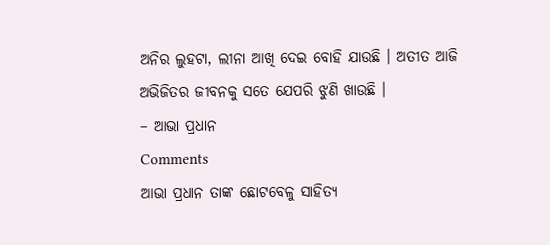ଅନିର ଲୁହଟା, ଲୀନା ଆଖି ଦେଇ ବୋହି ଯାଉଛି । ଅତୀତ ଆଜି ଅଭିଜିତର ଜୀବନକୁ ସତେ ଯେପରି ଝୁଣି ଖାଉଛି ।
– ଆଭା ପ୍ରଧାନ
Comments
ଆଭା ପ୍ରଧାନ ତାଙ୍କ ଛୋଟବେଳୁ ସାହିତ୍ୟ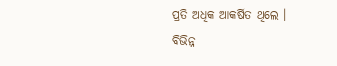ପ୍ରତି ଅଧିକ ଆକର୍ଷିତ ଥିଲେ । ବିଭିନ୍ନ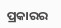ପ୍ରକାରର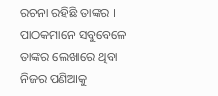ରଚନା ରହିଛି ତାଙ୍କର । ପାଠକମାନେ ସବୁବେଳେ ତାଙ୍କର ଲେଖାରେ ଥିବା ନିଜର ପଣିଆକୁ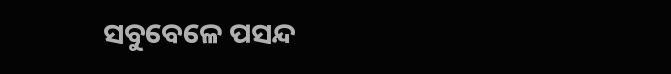ସବୁବେଳେ ପସନ୍ଦ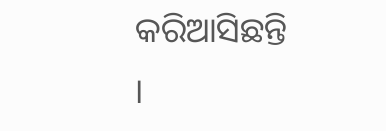କରିଆସିଛନ୍ତି ।